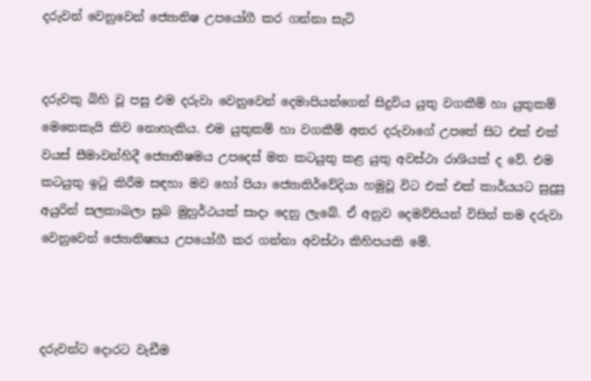දරුවන් වෙනුවෙන් ජ්‍යොතිෂ උපයෝගී කර ගන්නා සැටි


දරුවකු බිහි වූ පසු එම දරුවා වෙනුවෙන් දෙමාපියන්ගෙන් සිදුවිය යුතු වගකීම් හා යුතුකම් මෙතෙකැයි කිව නොහැකිය. එම යුතුකම් හා වගකීම් අතර දරුවාගේ උපතේ සිට එක් එක් වයස් සීමාවන්හිදී ජ්‍යොතිෂමය උපදෙස් මත කටයුතු කළ යුතු අවස්ථා රාශියක් ද වේ. එම කටයුතු ඉටු කිරීම සඳහා මව හෝ පියා ජ්‍යොතිර්වේදියා හමුවූ විට එක් එක් කාර්යයට සුදුසු අයුරින් සලකාබලා සුබ මුහුර්ථයක් සාදා දෙනු ලැබේ. ඒ අනුව දෙමව්පියන් විසින් තම දරුවා වෙනුවෙන් ජ්‍යොතිෂ්‍යය උපයෝගී කර ගන්නා අවස්ථා කිහිපයකි මේ.



දරුවන්ට දොරට වැඩීම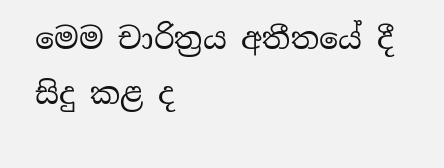මෙම චාරිත්‍රය අතීතයේ දී සිදු කළ ද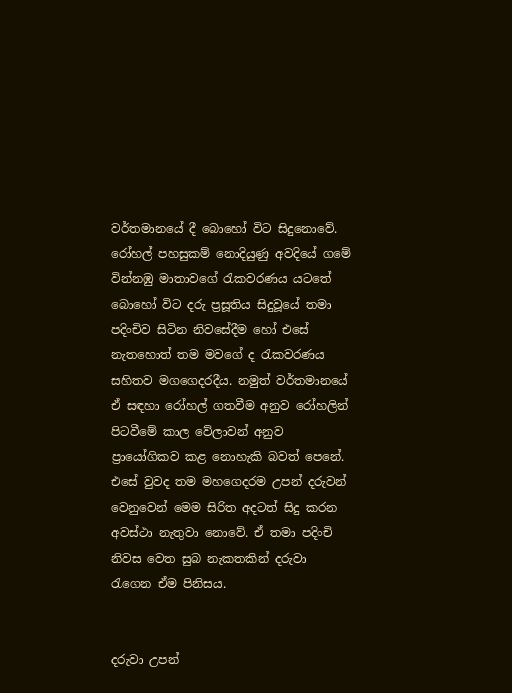වර්තමානයේ දී බොහෝ විට සිදුනොවේ. රෝහල් පහසුකම් නොදියුණු අවදියේ ගමේ වින්නඹු මාතාවගේ රැකවරණය යටතේ බොහෝ විට දරු ප්‍රසූතිය සිදුවූයේ තමා පදිංචිව සිටින නිවසේදීම හෝ එසේ නැතහොත් තම මවගේ ද රැකවරණය සහිතව මගගෙදරදීය. නමුත් වර්තමානයේ ඒ සඳහා රෝහල් ගතවීම අනුව රෝහලින් පිටවීමේ කාල වේලාවන් අනුව ප්‍රායෝගිකව කළ නොහැකි බවත් පෙනේ. එසේ වුවද තම මහගෙදරම උපන් දරුවන් වෙනුවෙන් මෙම සිරිත අදටත් සිදු කරන අවස්ථා නැතුවා නොවේ. ඒ තමා පදිංචි නිවස වෙත සුබ නැකතකින් දරුවා රැගෙන ඒම පිනිසය.


දරුවා උපන්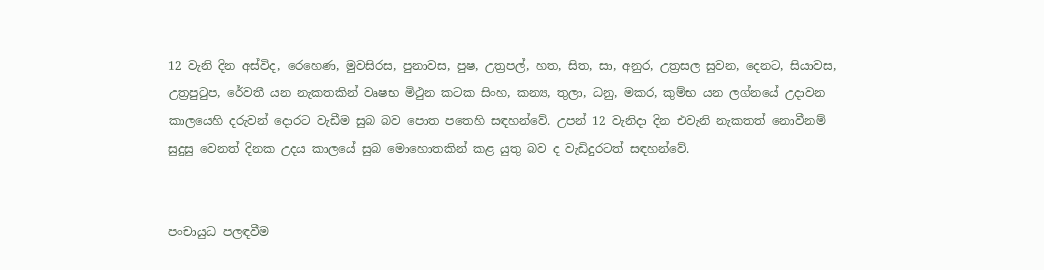12 වැනි දින අස්විද, රෙහෙණ, මුවසිරස, පුනාවස, පුෂ, උත්‍රපල්, හත, සිත, සා, අනුර, උත්‍රසල සුවන, දෙනට, සියාවස, උත්‍රපුටුප, රේවතී යන නැකතකින් වෘෂභ මිථුන කටක සිංහ, කන්‍ය, තුලා, ධනු, මකර, කුම්භ යන ලග්නයේ උදාවන කාලයෙහි දරුවන් දොරට වැඩීම සුබ බව පොත පතෙහි සඳහන්වේ. උපන් 12 වැනිදා දින එවැනි නැකතත් නොවීනම් සුදුසු වෙනත් දිනක උදය කාලයේ සුබ මොහොතකින් කළ යුතු බව ද වැඩිදුරටත් සඳහන්වේ.


පංචායුධ පලඳවීම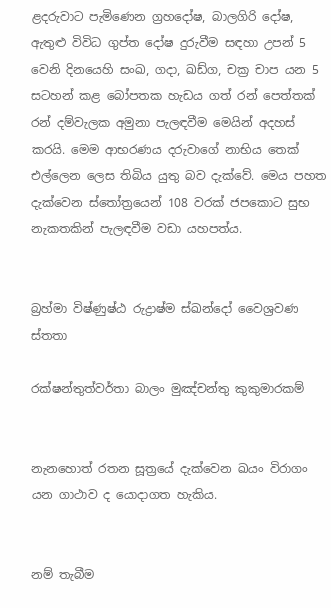ළදරුවාට පැමිණෙන ග්‍රහදෝෂ, බාලගිරි දෝෂ, ඇතුළු විවිධ ගුප්ත දෝෂ දුරුවීම සඳහා උපන් 5 වෙනි දිනයෙහි සංඛ, ගදා, ඛඩ්ග, චක්‍ර චාප යන 5 සටහන් කළ බෝපතක හැඩය ගත් රන් පෙත්තක් රන් දම්වැලක අමුනා පැලඳවීම මෙයින් අදහස් කරයි. මෙම ආභරණය දරුවාගේ නාභිය තෙක් එල්ලෙන ලෙස තිබිය යුතු බව දැක්වේ. මෙය පහත දැක්වෙන ස්තෝත්‍රයෙන් 108 වරක් ජපකොට සුභ නැකතකින් පැලඳවීම වඩා යහපත්ය.


බ්‍රහ්මා විෂ්ණුෂ්ඨ රුද්‍රාෂ්ම ස්ඛන්දෝ වෛශ්‍රවණ ස්තතා

රක්ෂන්තුත්වර්තා බාලං මුඤ්චන්තු කුකුමාරකම්


නැනහොත් රතන සූත්‍රයේ දැක්වෙන ඛයං විරාගං යන ගාථාව ද යොදාගත හැකිය.


නම් තැබීම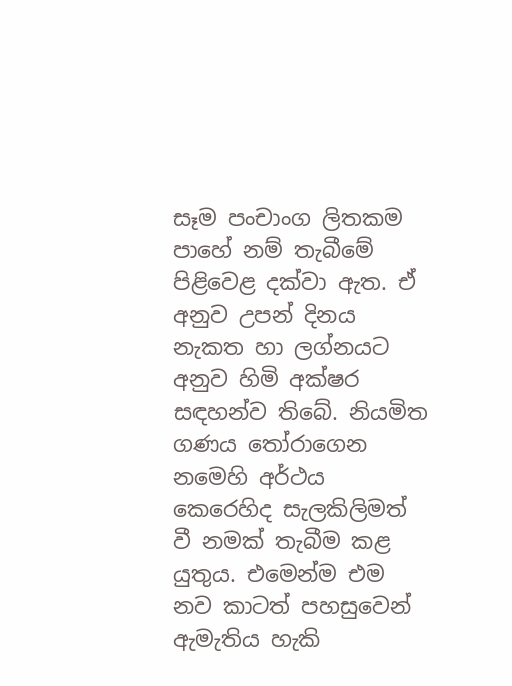සෑම පංචාංග ලිතකම පාහේ නම් තැබීමේ පිළිවෙළ දක්වා ඇත. ඒ අනුව උපන් දිනය නැකත හා ලග්නයට අනුව හිමි අක්ෂර සඳහන්ව තිබේ. නියමිත ගණය තෝරාගෙන නමෙහි අර්ථය කෙරෙහිද සැලකිලිමත් වී නමක් තැබීම කළ යුතුය. එමෙන්ම එම නව කාටත් පහසුවෙන් ඇමැතිය හැකි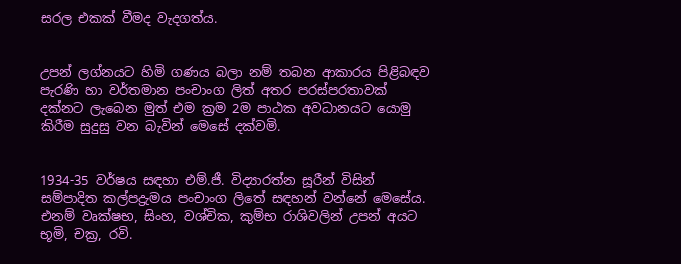සරල එකක් වීමද වැදගත්ය.


උපන් ලග්නයට හිමි ගණය බලා නම් තබන ආකාරය පිළිබඳව පැරණි හා වර්තමාන පංචාංග ලිත් අතර පරස්පරතාවක් දක්නට ලැබෙන මුත් එම ක්‍රම 2ම පාඨක අවධානයට යොමු කිරීම සුදුසු වන බැවින් මෙසේ දක්වමි.


1934-35 වර්ෂය සඳහා එම්.ජී. විද්‍යාරත්න සූරීන් විසින් සම්පාදිත කල්පද්‍රැමය පංචාංග ලිතේ සඳහන් වන්නේ මෙසේය. එනම් වෘක්ෂභ, සිංහ, වශ්චික, කුම්භ රාශිවලින් උපන් අයට භූමි, චක්‍ර, රවි.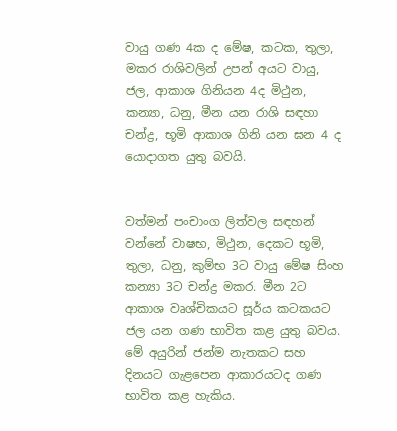වායු ගණ 4ක ද මේෂ, කටක, තුලා, මකර රාශිවලින් උපන් අයට වායු, ජල, ආකාශ ගිනියන 4ද මිථුන, කන්‍යා, ධනු, මීන යන රාශි සඳහා චන්ද්‍ර, භූමි ආකාශ ගිනි යන ඝන 4 ද යොදාගත යුතු බවයි.


වත්මන් පංචාංග ලිත්වල සඳහන් වන්නේ වාෂභ, මිථුන, දෙකට භූමි, තුලා, ධනු, කුම්භ 3ට වායු මේෂ සිංහ කන්‍යා 3ට චන්ද්‍ර මකර. මීන 2ට ආකාශ වෘශ්චිකයට සූර්ය කටකයට ජල යන ගණ භාවිත කළ යුතු බවය.
මේ අයුරින් ජන්ම නැතකට සහ දිනයට ගැළපෙන ආකාරයටද ගණ භාවිත කළ හැකිය.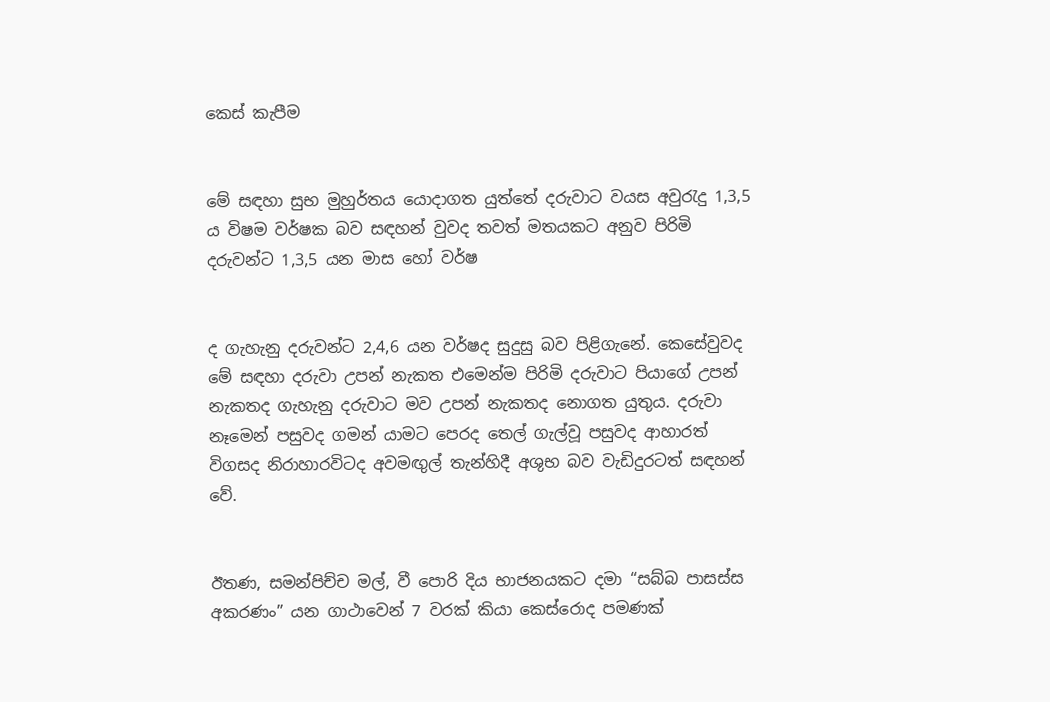කෙස් කැපීම


මේ සඳහා සුභ මුහුර්තය යොදාගත යුත්තේ දරුවාට වයස අවුරැදු 1,3,5 ය විෂම වර්ෂක බව සඳහන් වුවද තවත් මතයකට අනුව පිරිමි දරුවන්ට 1,3,5 යන මාස හෝ වර්ෂ


ද ගැහැනු දරුවන්ට 2,4,6 යන වර්ෂද සුදුසු බව පිළිගැනේ. කෙසේවුවද මේ සඳහා දරුවා උපන් නැකත එමෙන්ම පිරිමි දරුවාට පියාගේ උපන් නැකතද ගැහැනු දරුවාට මව උපන් නැකතද නොගත යුතුය. දරුවා නෑමෙන් පසුවද ගමන් යාමට පෙරද තෙල් ගැල්වූ පසුවද ආහාරත් විගසද නිරාහාරවිටද අවමඟුල් තැන්හිදී අශුභ බව වැඩිදුරටත් සඳහන් වේ.


ඊතණ, සමන්පිච්ච මල්, වී පොරි දිය භාජනයකට දමා “සබ්බ පාසස්ස අකරණං” යන ගාථාවෙන් 7 වරක් කියා කෙස්රොද පමණක්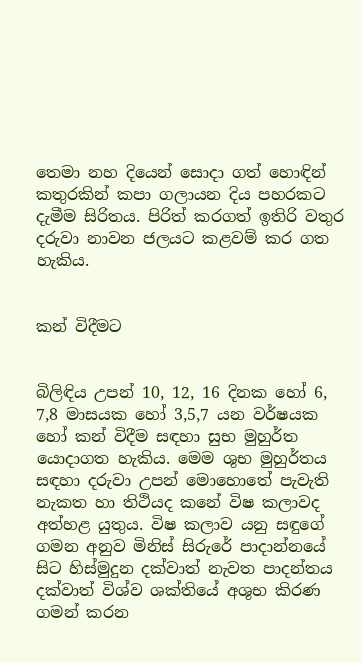තෙමා නහ දියෙන් සොදා ගත් හොඳින් කතුරකින් කපා ගලායන දිය පහරකට දැමීම සිරිතය. පිරිත් කරගත් ඉතිරි වතුර දරුවා නාවන ජලයට කළවම් කර ගත හැකිය.


කන් විදීමට


බිලිඳිය උපන් 10, 12, 16 දිනක හෝ 6, 7,8 මාසයක හෝ 3,5,7 යන වර්ෂයක හෝ කන් විදීම සඳහා සුභ මුහුර්ත යොදාගත හැකිය. මෙම ශුභ මුහුර්තය සඳහා දරුවා උපන් මොහොතේ පැවැති නැකත හා තිථියද කනේ විෂ කලාවද අත්හළ යුතුය. විෂ කලාව යනු සඳුගේ ගමන අනුව මිනිස් සිරුරේ පාදාන්නයේ සිට හිස්මුදුන දක්වාත් නැවත පාදන්තය දක්වාත් විශ්ව ශක්තියේ අශුභ කිරණ ගමන් කරන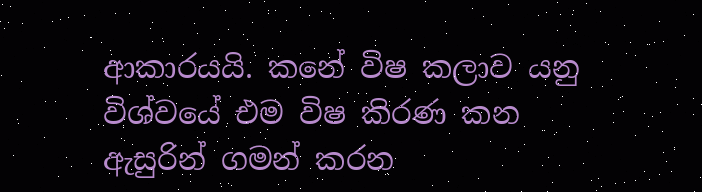ආකාරයයි. කනේ විෂ කලාව යනු විශ්වයේ එම විෂ කිරණ කන ඇසුරින් ගමන් කරන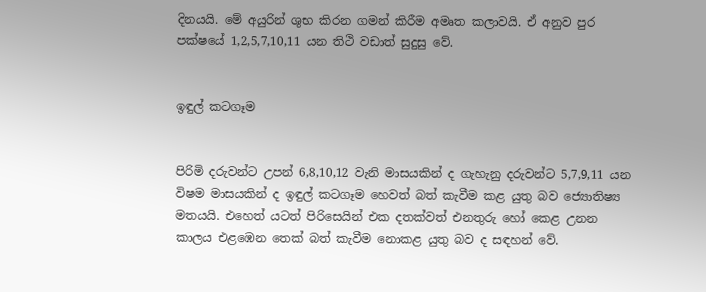දිනයයි. මේ අයුරින් ශුභ කිරන ගමන් කිරීම අමෘත කලාවයි. ඒ අනුව පුර පක්ෂයේ 1,2,5,7,10,11 යන තිථි වඩාත් සුදුසු වේ.


ඉඳුල් කටගෑම


පිරිමි දරුවන්ට උපන් 6,8,10,12 වැනි මාසයකින් ද ගැහැනු දරුවන්ට 5,7,9,11 යන විෂම මාසයකින් ද ඉඳුල් කටගෑම හෙවත් බත් කැවීම කළ යුතු බව ජ්‍යොතිෂ්‍ය මතයයි. එහෙත් යටත් පිරිසෙයින් එක දතක්වත් එනතුරු හෝ කෙළ උනන කාලය එළඹෙන තෙක් බත් කැවීම නොකළ යුතු බව ද සඳහන් වේ.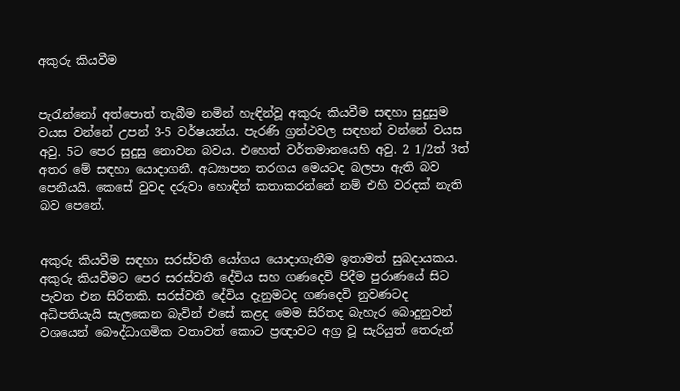අකුරු කියවීම


පැරැන්නෝ අත්පොත් තැබීම නමින් හැඳින්වූ අකුරු කියවීම සඳහා සුදුසුම වයස වන්නේ උපන් 3-5 වර්ෂයන්ය. පැරණි ග්‍රන්ථවල සඳහන් වන්නේ වයස අවු. 5ට පෙර සුදුසු නොවන බවය. එහෙත් වර්තමානයෙහි අවු. 2 1/2ත් 3ත් අතර මේ සඳහා යොදාගනී. අධ්‍යාපන තරගය මෙයටද බලපා ඇති බව පෙනීයයි. කෙසේ වුවද දරුවා හොඳින් කතාකරන්නේ නම් එහි වරදක් නැති බව පෙනේ.


අකුරු කියවීම සඳහා සරස්වතී යෝගය යොදාගැනීම ඉතාමත් සුබදායකය. අකුරු කියවීමට පෙර සරස්වතී දේවිය සහ ගණදෙවි පිදීම පුරාණයේ සිට පැවත එන සිරිතකි. සරස්වතී දේවිය දැනුමටද ගණදෙවි නුවණටද අධිපතියැයි සැලකෙන බැවින් එසේ කළද මෙම සිරිතද බැහැර බොදුනුවන් වශයෙන් බෞද්ධාගමික වතාවත් කොට ප්‍රඥාවට අග්‍ර වූ සැරියුත් තෙරුන්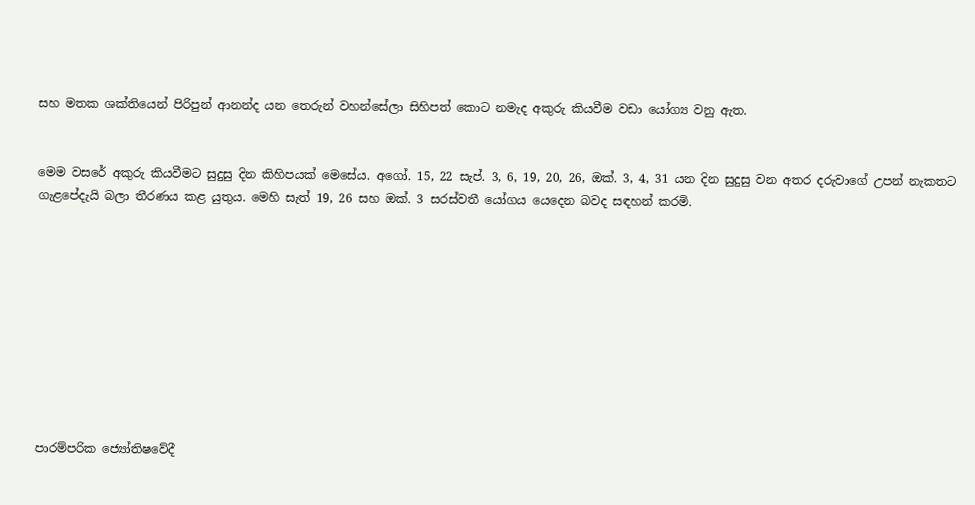සහ මතක ශක්තියෙන් පිරිපුන් ආනන්ද යන තෙරුන් වහන්සේලා සිහිපත් කොට නමැද අකුරු කියවීම වඩා යෝග්‍ය වනු ඇත.


මෙම වසරේ අකුරු කියවීමට සුදුසු දින කිහිපයක් මෙසේය. අගෝ. 15, 22 සැප්. 3, 6, 19, 20, 26, ඔක්. 3, 4, 31 යන දින සුදුසු වන අතර දරුවාගේ උපන් නැකතට ගැළපේදැයි බලා තීරණය කළ යුතුය. මෙහි සැත් 19, 26 සහ ඔක්. 3 සරස්වතී යෝගය යෙදෙන බවද සඳහන් කරමි.










පාරම්පරික ජ්‍යෝතිෂවේදී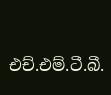එච්.එම්.ටී.බී.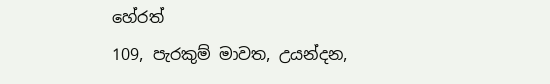හේරත්
109, පැරකුම් මාවත, උයන්දන,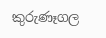කුරුණෑගල